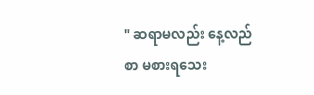" ဆရာမလည်း နေ့လည်စာ မစားရသေး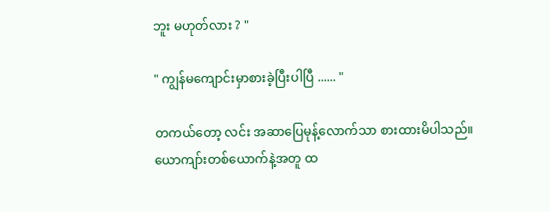ဘူး မဟုတ်လား ? "

" ကျွန်မကျောင်းမှာစားခဲ့ပြီးပါပြီ ...... "

တကယ်တော့ လင်း အဆာပြေမုန့်လောက်သာ စားထားမိပါသည်။ယောကျာ်းတစ်ယောက်နဲ့အတူ ထ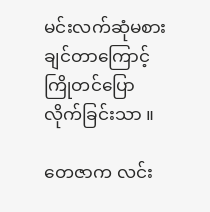မင်းလက်ဆုံမစားချင်တာကြောင့်ကြိုတင်ပြောလိုက်ခြင်းသာ ။

တေဇာက လင်း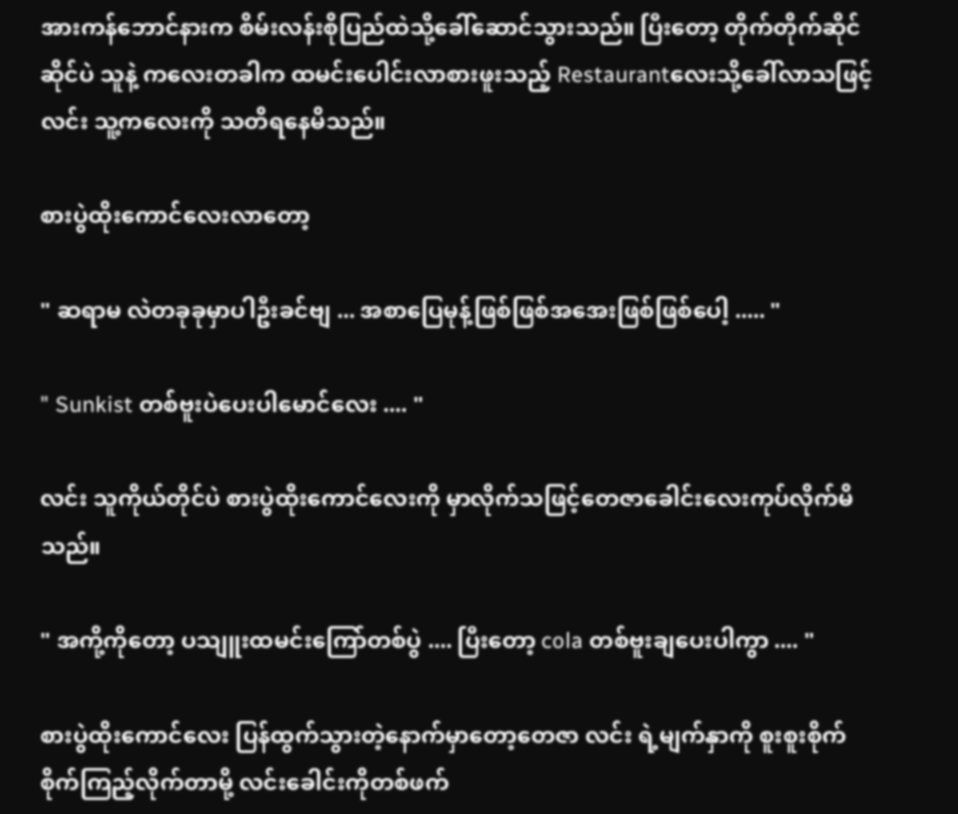အားကန်ဘောင်နားက စိမ်းလန်းစိုပြည်ထဲသို့ခေါ်ဆောင်သွားသည်။ ပြီးတော့ တိုက်တိုက်ဆိုင်ဆိုင်ပဲ သူနဲ့ ကလေးတခါက ထမင်းပေါင်းလာစားဖူးသည့် Restaurantလေးသို့ခေါ်လာသဖြင့်လင်း သူ့ကလေးကို သတိရနေမိသည်။

စားပွဲထိုးကောင်လေးလာတော့

" ဆရာမ လဲတခုခုမှာပါဦးခင်ဗျ ... အစာပြေမုန့်ဖြစ်ဖြစ်အအေးဖြစ်ဖြစ်ပေါ့ ..... "

" Sunkist တစ်ဗူးပဲပေးပါမောင်လေး .... "

လင်း သူကိုယ်တိုင်ပဲ စားပွဲထိုးကောင်လေးကို မှာလိုက်သဖြင့်တေဇာခေါင်းလေးကုပ်လိုက်မိသည်။

" အကို့ကိုတော့ ပသျူးထမင်းကြော်တစ်ပွဲ .... ပြီးတော့ cola တစ်ဗူးချပေးပါကွာ .... "

စားပွဲထိုးကောင်လေး ပြန်ထွက်သွားတဲ့နောက်မှာတော့တေဇာ လင်း ရဲ့မျက်နှာကို စူးစူးစိုက်စိုက်ကြည့်လိုက်တာမို့ လင်းခေါင်းကိုတစ်ဖက်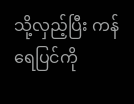သို့လှည့်ပြီး ကန်ရေပြင်ကို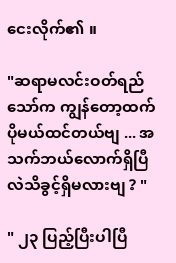ငေးလိုက်၏ ။

"ဆရာမလင်းဝတ်ရည်သော်က ကျွန်တော့ထက်ပိုမယ်ထင်တယ်ဗျ ... အသက်ဘယ်လောက်ရှိပြီလဲသိခွင့်ရှိမလားဗျ ? "

" ၂၃ ပြည့်ပြီးပါပြီ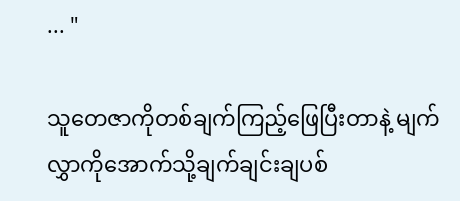... "

သူတေဇာကိုတစ်ချက်ကြည့်ဖြေပြီးတာနဲ့ မျက်လွှာကိုအောက်သို့ချက်ချင်းချပစ်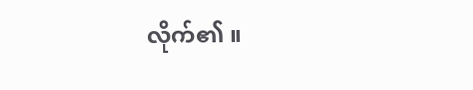လိုက်၏ ။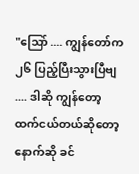"သြော် .... ကျွန်တော်က ၂၆ ပြည့်ပြီးသွားပြီဗျ .... ဒါဆို ကျွန်တော့ထက်ငယ်တယ်ဆိုတော့နောက်ဆို ခင်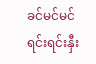ခင်မင်မင်ရင်းရင်းနှီး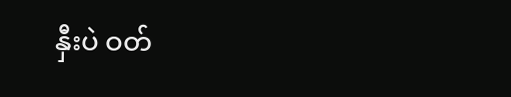နှီးပဲ ဝတ်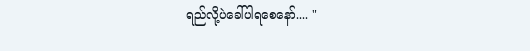ရည်လို့ပဲခေါ်ပါရစေနော်.... "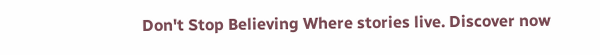Don't Stop Believing Where stories live. Discover now